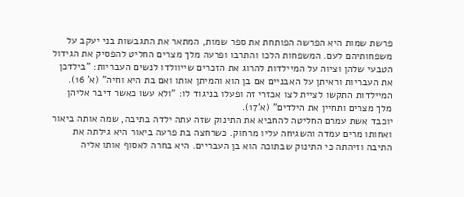פרשת שמות היא הפרשה הפותחת את ספר שמות, המתאר את התגבשות בני יעקב על משפחותיהם לעם. המשפחות הלכו והתרבו ופרעה מלך מצרים החליט להפסיק את הגידול הטבעי שלהן וציוה על המיילדות להרוג את הזכרים שייוולדו לנשים העבריות: "בילדכן את העבריות וראיתן על האבניים אם בן הוא והמיתן אותו ואם בת היא וחיה" (א' 16). המיילדות התקשו לציית לצו אכזרי זה ופעלו בניגוד לו: "ולא עשו כאשר דיבר אליהן מלך מצרים ותחיין את הילדים" (א'17).
יוכבד אשת עמרם החליטה להחביא את התינוק שזה עתה ילדה בתיבה, שמה אותה ביאור ואחותו מרים עמדה והשגיחה עליו מרחוק. כשרחצה בת פרעה ביאור היא גילתה את התיבה וזיהתה כי התינוק שבתוכה הוא בן העבריים. היא בחרה לאסוף אותו אליה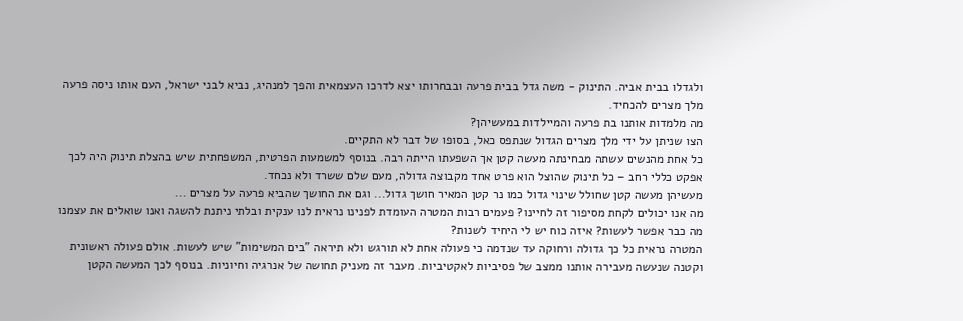ולגדלו בבית אביה. התינוק - משה גדל בבית פרעה ובבחרותו יצא לדרכו העצמאית והפך למנהיג, נביא לבני ישראל, העם אותו ניסה פרעה מלך מצרים להכחיד.
מה מלמדות אותנו בת פרעה והמיילדות במעשיהן?
הצו שניתן על ידי מלך מצרים הגדול שנתפס כאל, בסופו של דבר לא התקיים.
כל אחת מהנשים עשתה מבחינתה מעשה קטן אך השפעתו הייתה רבה. בנוסף למשמעות הפרטית, המשפחתית שיש בהצלת תינוק היה לכך אפקט כללי רחב – כל תינוק שהוצל הוא פרט אחד מקבוצה גדולה, מעם שלם ששרד ולא נכחד.
מעשיהן מעשה קטן שחולל שינוי גדול כמו נר קטן המאיר חושך גדול... וגם את החושך שהביא פרעה על מצרים ...
מה אנו יכולים לקחת מסיפור זה לחיינו? פעמים רבות המטרה העומדת לפנינו נראית לנו ענקית ובלתי ניתנת להשגה ואנו שואלים את עצמנו מה כבר אפשר לעשות? איזה כוח יש לי היחיד לשנות?
המטרה נראית כל כך גדולה ורחוקה עד שנדמה כי פעולה אחת לא תורגש ולא תיראה "בים המשימות" שיש לעשות. אולם פעולה ראשונית וקטנה שנעשה מעבירה אותנו ממצב של פסיביות לאקטיביות. מעבר זה מעניק תחושה של אנרגיה וחיוניות. בנוסף לכך המעשה הקטן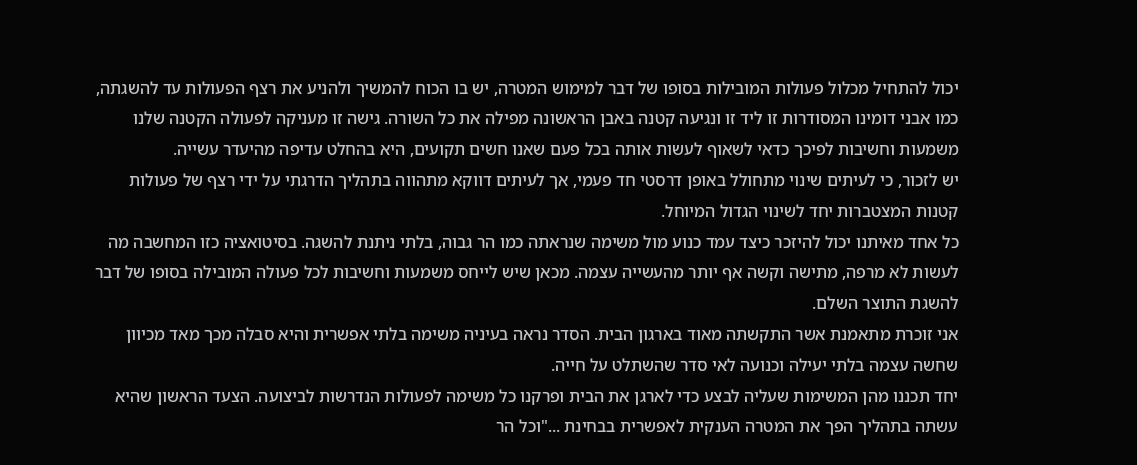יכול להתחיל מכלול פעולות המובילות בסופו של דבר למימוש המטרה, יש בו הכוח להמשיך ולהניע את רצף הפעולות עד להשגתה, כמו אבני דומינו המסודרות זו ליד זו ונגיעה קטנה באבן הראשונה מפילה את כל השורה. גישה זו מעניקה לפעולה הקטנה שלנו משמעות וחשיבות לפיכך כדאי לשאוף לעשות אותה בכל פעם שאנו חשים תקועים, היא בהחלט עדיפה מהיעדר עשייה.
יש לזכור, כי לעיתים שינוי מתחולל באופן דרסטי חד פעמי, אך לעיתים דווקא מתהווה בתהליך הדרגתי על ידי רצף של פעולות קטנות המצטברות יחד לשינוי הגדול המיוחל.
כל אחד מאיתנו יכול להיזכר כיצד עמד כנוע מול משימה שנראתה כמו הר גבוה, בלתי ניתנת להשגה. בסיטואציה כזו המחשבה מה לעשות לא מרפה, מתישה וקשה אף יותר מהעשייה עצמה. מכאן שיש לייחס משמעות וחשיבות לכל פעולה המובילה בסופו של דבר להשגת התוצר השלם.
אני זוכרת מתאמנת אשר התקשתה מאוד בארגון הבית. הסדר נראה בעיניה משימה בלתי אפשרית והיא סבלה מכך מאד מכיוון שחשה עצמה בלתי יעילה וכנועה לאי סדר שהשתלט על חייה.
יחד תכננו מהן המשימות שעליה לבצע כדי לארגן את הבית ופרקנו כל משימה לפעולות הנדרשות לביצועה. הצעד הראשון שהיא עשתה בתהליך הפך את המטרה הענקית לאפשרית בבחינת ..."וכל הר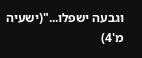וגבעה ישפלו..."(ישעיה מ'4)